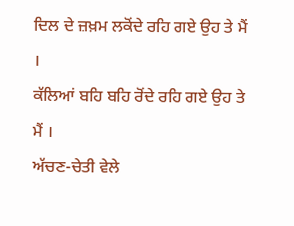ਦਿਲ ਦੇ ਜ਼ਖ਼ਮ ਲਕੋਂਦੇ ਰਹਿ ਗਏ ਉਹ ਤੇ ਮੈਂ ।
ਕੱਲਿਆਂ ਬਹਿ ਬਹਿ ਰੋਂਦੇ ਰਹਿ ਗਏ ਉਹ ਤੇ ਮੈਂ ।
ਅੱਚਣ-ਚੇਤੀ ਵੇਲੇ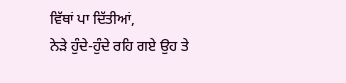ਵਿੱਥਾਂ ਪਾ ਦਿੱਤੀਆਂ,
ਨੇੜੇ ਹੁੰਦੇ-ਹੁੰਦੇ ਰਹਿ ਗਏ ਉਹ ਤੇ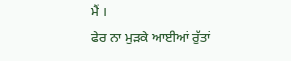ਮੈਂ ।
ਫੇਰ ਨਾ ਮੁੜਕੇ ਆਈਆਂ ਰੁੱਤਾਂ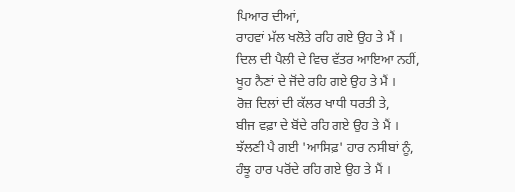ਪਿਆਰ ਦੀਆਂ,
ਰਾਹਵਾਂ ਮੱਲ ਖਲੋਤੇ ਰਹਿ ਗਏ ਉਹ ਤੇ ਮੈਂ ।
ਦਿਲ ਦੀ ਪੈਲੀ ਦੇ ਵਿਚ ਵੱਤਰ ਆਇਆ ਨਹੀਂ,
ਖੂਹ ਨੈਣਾਂ ਦੇ ਜੋਂਦੇ ਰਹਿ ਗਏ ਉਹ ਤੇ ਮੈਂ ।
ਰੋਜ਼ ਦਿਲਾਂ ਦੀ ਕੱਲਰ ਖਾਧੀ ਧਰਤੀ ਤੇ,
ਬੀਜ ਵਫ਼ਾ ਦੇ ਬੋਂਦੇ ਰਹਿ ਗਏ ਉਹ ਤੇ ਮੈਂ ।
ਝੱਲਣੀ ਪੈ ਗਈ 'ਆਸਿਫ਼' ਹਾਰ ਨਸੀਬਾਂ ਨੂੰ,
ਹੰਝੂ ਹਾਰ ਪਰੋਂਦੇ ਰਹਿ ਗਏ ਉਹ ਤੇ ਮੈਂ ।